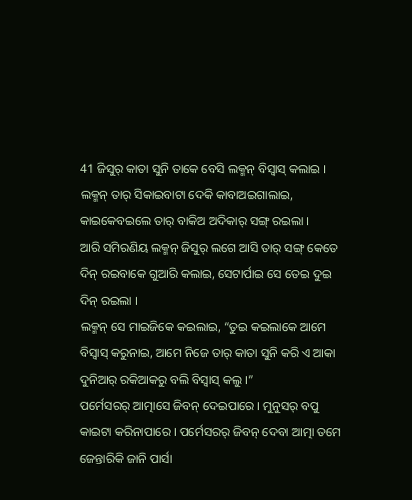41 ଜିସୁର୍ କାତା ସୁନି ତାକେ ବେସି ଲକ୍ମନ୍ ବିସ୍ବାସ୍ କଲାଇ ।
ଲକ୍ମନ୍ ତାର୍ ସିକାଇବାଟା ଦେକି କାବାଅଇଗାଲାଇ, କାଇକେବଇଲେ ତାର୍ ବାକିଅ ଅଦିକାର୍ ସଙ୍ଗ୍ ରଇଲା ।
ଆରି ସମିରଣିୟ ଲକ୍ମନ୍ ଜିସୁର୍ ଲଗେ ଆସି ତାର୍ ସଙ୍ଗ୍ କେତେ ଦିନ୍ ରଇବାକେ ଗୁଆରି କଲାଇ, ସେଟାର୍ପାଇ ସେ ତେଇ ଦୁଇ ଦିନ୍ ରଇଲା ।
ଲକ୍ମନ୍ ସେ ମାଇଜିକେ କଇଲାଇ, “ତୁଇ କଇଲାକେ ଆମେ ବିସ୍ବାସ୍ କରୁନାଇ, ଆମେ ନିଜେ ତାର୍ କାତା ସୁନି କରି ଏ ଆକା ଦୁନିଆର୍ ରକିଆକରୁ ବଲି ବିସ୍ବାସ୍ କଲୁ ।”
ପର୍ମେସରର୍ ଆତ୍ମାସେ ଜିବନ୍ ଦେଇପାରେ । ମୁନୁସର୍ ବପୁ କାଇଟା କରିନାପାରେ । ପର୍ମେସରର୍ ଜିବନ୍ ଦେବା ଆତ୍ମା ତମେ ଜେନ୍ତାରିକି ଜାନି ପାର୍ସା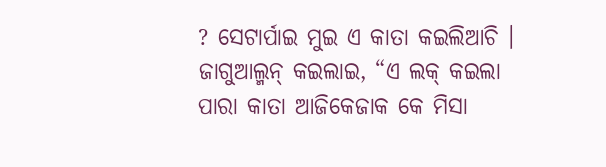? ସେଟାର୍ପାଇ ମୁଇ ଏ କାତା କଇଲିଆଚି ।
ଜାଗୁଆଲ୍ମନ୍ କଇଲାଇ, “ଏ ଲକ୍ କଇଲା ପାରା କାତା ଆଜିକେଜାକ କେ ମିସା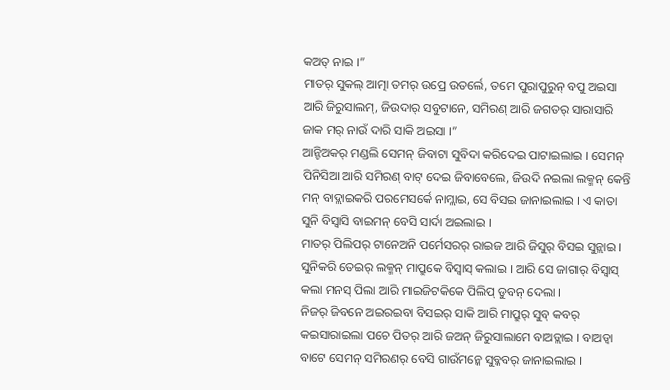କଅତ୍ ନାଇ ।”
ମାତର୍ ସୁକଲ୍ ଆତ୍ମା ତମର୍ ଉପ୍ରେ ଉତର୍ଲେ, ତମେ ପୁରାପୁରୁନ୍ ବପୁ ଅଇସା ଆରି ଜିରୁସାଲମ୍, ଜିଉଦାର୍ ସବୁଟାନେ, ସମିରଣ୍ ଆରି ଜଗତର୍ ସାରାସାରି ଜାକ ମର୍ ନାଉଁ ଦାରି ସାକି ଅଇସା ।”
ଆନ୍ଟିଅକର୍ ମଣ୍ଡଲି ସେମନ୍ ଜିବାଟା ସୁବିଦା କରିଦେଇ ପାଟାଇଲାଇ । ସେମନ୍ ପିନିସିଆ ଆରି ସମିରଣ୍ ବାଟ୍ ଦେଇ ଜିବାବେଲେ, ଜିଉଦି ନଇଲା ଲକ୍ମନ୍ କେନ୍ତି ମନ୍ ବାଦ୍ଲାଇକରି ପରମେସର୍କେ ନାମ୍ଲାଇ, ସେ ବିସଇ ଜାନାଇଲାଇ । ଏ କାତା ସୁନି ବିସ୍ବାସି ବାଇମନ୍ ବେସି ସାର୍ଦା ଅଇଲାଇ ।
ମାତର୍ ପିଲିପର୍ ଟାନେଅନି ପର୍ମେସରର୍ ରାଇଜ ଆରି ଜିସୁର୍ ବିସଇ ସୁନ୍ଲାଇ । ସୁନିକରି ତେଇର୍ ଲକ୍ମନ୍ ମାପ୍ରୁକେ ବିସ୍ବାସ୍ କଲାଇ । ଆରି ସେ ଜାଗାର୍ ବିସ୍ବାସ୍ କଲା ମନସ୍ ପିଲା ଆରି ମାଇଜିଟକିକେ ପିଲିପ୍ ଡୁବନ୍ ଦେଲା ।
ନିଜର୍ ଜିବନେ ଅଇରଇବା ବିସଇର୍ ସାକି ଆରି ମାପ୍ରୁର୍ ସୁବ୍ କବର୍ କଇସାରାଇଲା ପଚେ ପିତର୍ ଆରି ଜଅନ୍ ଜିରୁସାଲାମେ ବାଅଡ୍ଲାଇ । ବାଅଡ୍ବା ବାଟେ ସେମନ୍ ସମିରଣର୍ ବେସି ଗାଉଁମନ୍କେ ସୁବ୍କବର୍ ଜାନାଇଲାଇ ।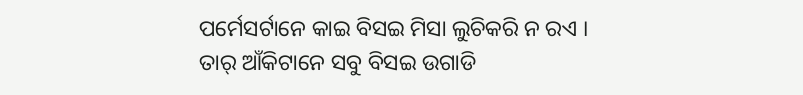ପର୍ମେସର୍ଟାନେ କାଇ ବିସଇ ମିସା ଲୁଚିକରି ନ ରଏ । ତାର୍ ଆଁକିଟାନେ ସବୁ ବିସଇ ଉଗାଡି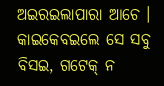ଅଇରଇଲାପାରା ଆଚେ । କାଇକେବଇଲେ ସେ ସବୁ ବିସଇ, ଗଟେକ୍ ନ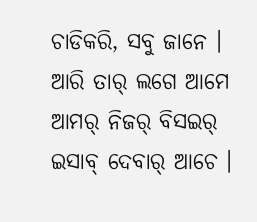ଚାଡିକରି, ସବୁ ଜାନେ । ଆରି ତାର୍ ଲଗେ ଆମେ ଆମର୍ ନିଜର୍ ବିସଇର୍ ଇସାବ୍ ଦେବାର୍ ଆଚେ ।